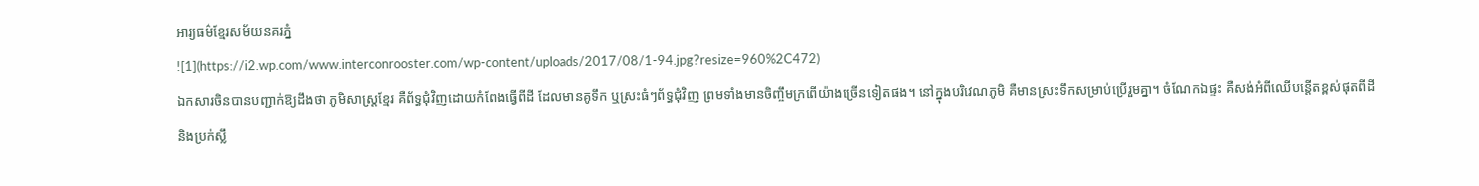អារ្យធម៌ខ្មែរសម័យនគរភ្នំ
![1](https://i2.wp.com/www.interconrooster.com/wp-content/uploads/2017/08/1-94.jpg?resize=960%2C472)
ឯកសារចិនបានបញ្ជាក់ឱ្យដឹងថា ភូមិសាស្ត្រខ្មែរ គឺព័ទ្ធជុំវិញដោយកំពែងធ្វើពីដី ដែលមានគូទឹក ឬស្រះធំៗព័ទ្ធជុំវិញ ព្រមទាំងមានចិញ្ចឹមក្រពើយ៉ាងច្រើនទៀតផង។ នៅក្នុងបរិវេណភូមិ គឺមានស្រះទឹកសម្រាប់ប្រើរួមគ្នា។ ចំណែកឯផ្ទះ គឺសង់អំពីឈើបន្តើតខ្ពស់ផុតពីដី និងប្រក់ស្លឹ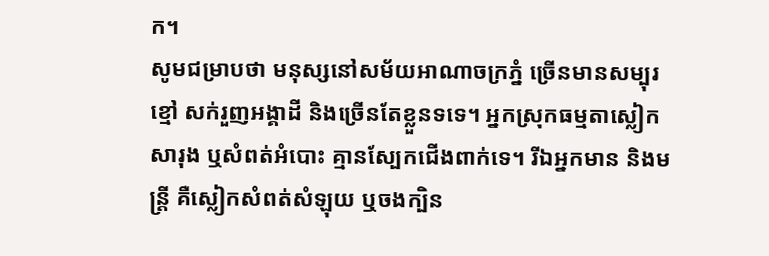ក។
សូមជម្រាបថា មនុស្សនៅសម័យអាណាចក្រភ្នំ ច្រើនមានសម្បុរខ្មៅ សក់រួញអង្គាដី និងច្រើនតែខ្លួនទទេ។ អ្នកស្រុកធម្មតាស្លៀកសារុង ឬសំពត់អំបោះ គ្មានស្បែកជើងពាក់ទេ។ រីឯអ្នកមាន និងមន្ត្រី គឺស្លៀកសំពត់សំឡុយ ឬចងក្បិន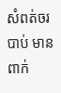សំពត់ចរបាប់ មានពាក់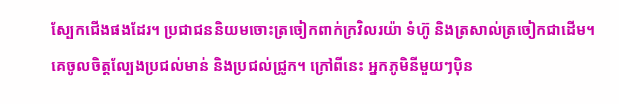ស្បែកជើងផងដែរ។ ប្រជាជននិយមចោះត្រចៀកពាក់ក្រវិលរយ៉ា ទំហ៊ូ និងត្រសាល់ត្រចៀកជាដើម។ គេចូលចិត្តល្បែងប្រជល់មាន់ និងប្រជល់ជ្រូក។ ក្រៅពីនេះ អ្នកភូមិនីមួយៗប៉ិន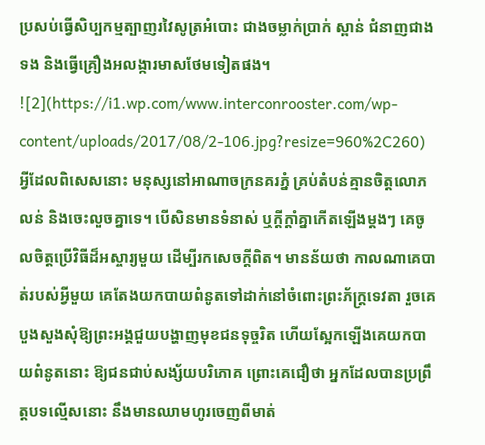ប្រសប់ធ្វើសិប្បកម្មត្បាញរវៃសូត្រអំបោះ ជាងចម្លាក់ប្រាក់ ស្ពាន់ ជំនាញជាងទង និងធ្វើគ្រឿងអលង្ការមាសថែមទៀតផង។
![2](https://i1.wp.com/www.interconrooster.com/wp-content/uploads/2017/08/2-106.jpg?resize=960%2C260)
អ្វីដែលពិសេសនោះ មនុស្សនៅអាណាចក្រនគរភ្នំ គ្រប់តំបន់គ្មានចិត្តលោភលន់ និងចេះលួចគ្នាទេ។ បើសិនមានទំនាស់ ឬក្តីក្ដាំគ្នាកើតឡើងម្ដងៗ គេចូលចិត្តប្រើវិធីដ៏អស្ចារ្យមួយ ដើម្បីរកសេចក្តីពិត។ មានន័យថា កាលណាគេបាត់របស់អ្វីមួយ គេតែងយកបាយពំនូតទៅដាក់នៅចំពោះព្រះភ័ក្ត្រទេវតា រួចគេបួងសួងសុំឱ្យព្រះអង្គជួយបង្ហាញមុខជនទុច្ចរិត ហើយស្អែកឡើងគេយកបាយពំនូតនោះ ឱ្យជនជាប់សង្ស័យបរិភោគ ព្រោះគេជឿថា អ្នកដែលបានប្រព្រឹត្តបទល្មើសនោះ នឹងមានឈាមហូរចេញពីមាត់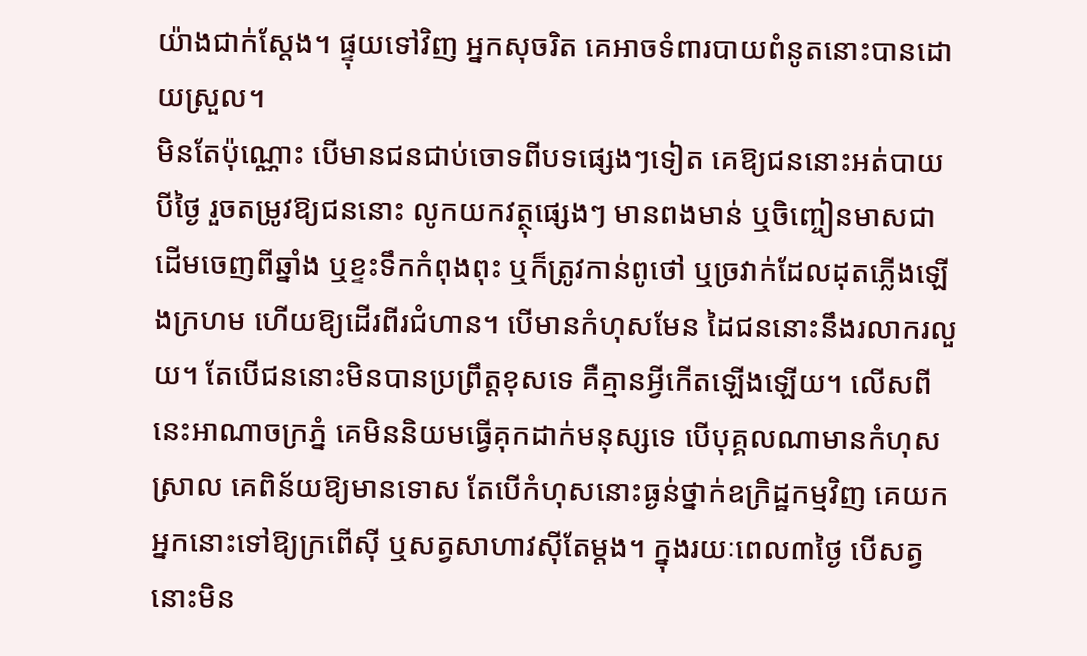យ៉ាងជាក់ស្ដែង។ ផ្ទុយទៅវិញ អ្នកសុចរិត គេអាចទំពារបាយពំនូតនោះបានដោយស្រួល។
មិនតែប៉ុណ្ណោះ បើមានជនជាប់ចោទពីបទផ្សេងៗទៀត គេឱ្យជននោះអត់បាយបីថ្ងៃ រួចតម្រូវឱ្យជននោះ លូកយកវត្ថុផ្សេងៗ មានពងមាន់ ឬចិញ្ចៀនមាសជាដើមចេញពីឆ្នាំង ឬខ្ទះទឹកកំពុងពុះ ឬក៏ត្រូវកាន់ពូថៅ ឬច្រវាក់ដែលដុតភ្លើងឡើងក្រហម ហើយឱ្យដើរពីរជំហាន។ បើមានកំហុសមែន ដៃជននោះនឹងរលាករលួយ។ តែបើជននោះមិនបានប្រព្រឹត្តខុសទេ គឺគ្មានអ្វីកើតឡើងឡើយ។ លើសពីនេះអាណាចក្រភ្នំ គេមិននិយមធ្វើគុកដាក់មនុស្សទេ បើបុគ្គលណាមានកំហុសស្រាល គេពិន័យឱ្យមានទោស តែបើកំហុសនោះធ្ងន់ថ្នាក់ឧក្រិដ្ឋកម្មវិញ គេយកអ្នកនោះទៅឱ្យក្រពើស៊ី ឬសត្វសាហាវស៊ីតែម្តង។ ក្នុងរយៈពេល៣ថ្ងៃ បើសត្វនោះមិន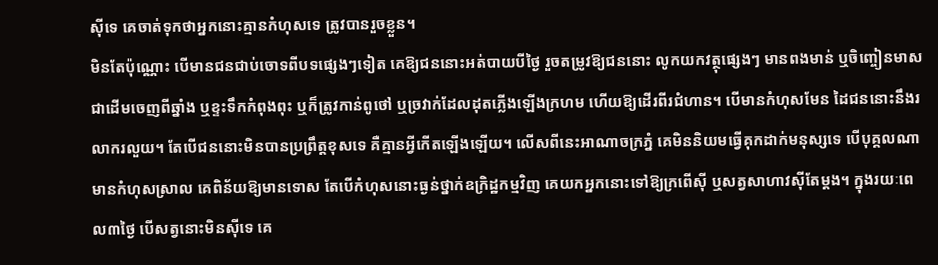ស៊ីទេ គេចាត់ទុកថាអ្នកនោះគ្មានកំហុសទេ ត្រូវបានរួចខ្លួន។
មិនតែប៉ុណ្ណោះ បើមានជនជាប់ចោទពីបទផ្សេងៗទៀត គេឱ្យជននោះអត់បាយបីថ្ងៃ រួចតម្រូវឱ្យជននោះ លូកយកវត្ថុផ្សេងៗ មានពងមាន់ ឬចិញ្ចៀនមាសជាដើមចេញពីឆ្នាំង ឬខ្ទះទឹកកំពុងពុះ ឬក៏ត្រូវកាន់ពូថៅ ឬច្រវាក់ដែលដុតភ្លើងឡើងក្រហម ហើយឱ្យដើរពីរជំហាន។ បើមានកំហុសមែន ដៃជននោះនឹងរលាករលួយ។ តែបើជននោះមិនបានប្រព្រឹត្តខុសទេ គឺគ្មានអ្វីកើតឡើងឡើយ។ លើសពីនេះអាណាចក្រភ្នំ គេមិននិយមធ្វើគុកដាក់មនុស្សទេ បើបុគ្គលណាមានកំហុសស្រាល គេពិន័យឱ្យមានទោស តែបើកំហុសនោះធ្ងន់ថ្នាក់ឧក្រិដ្ឋកម្មវិញ គេយកអ្នកនោះទៅឱ្យក្រពើស៊ី ឬសត្វសាហាវស៊ីតែម្តង។ ក្នុងរយៈពេល៣ថ្ងៃ បើសត្វនោះមិនស៊ីទេ គេ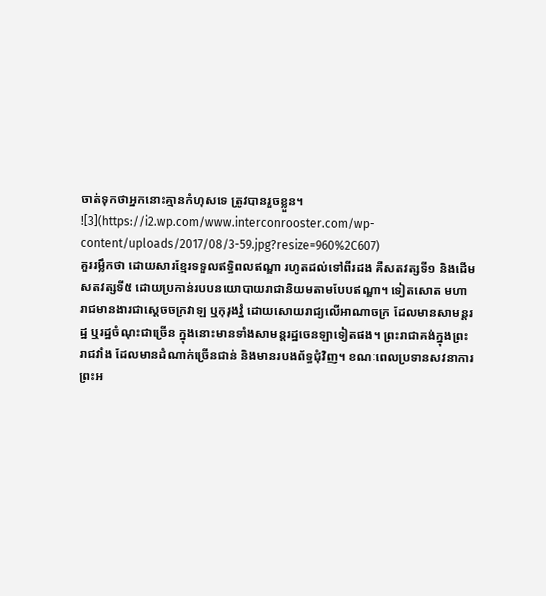ចាត់ទុកថាអ្នកនោះគ្មានកំហុសទេ ត្រូវបានរួចខ្លួន។
![3](https://i2.wp.com/www.interconrooster.com/wp-content/uploads/2017/08/3-59.jpg?resize=960%2C607)
គួររម្លឹកថា ដោយសារខ្មែរទទួលឥទ្ធិពលឥណ្ឌា រហូតដល់ទៅពីរដង គឺសតវត្សទី១ និងដើមសតវត្សទី៥ ដោយប្រកាន់របបនយោបាយរាជានិយមតាមបែបឥណ្ឌា។ ទៀតសោត មហារាជមានងារជាស្ដេចចក្រវាឡ ឬកុរុងវ្នំ ដោយសោយរាជ្យលើអាណាចក្រ ដែលមានសាមន្តរដ្ឋ ឬរដ្ឋចំណុះជាច្រើន ក្នុងនោះមានទាំងសាមន្តរដ្ឋចេនឡាទៀតផង។ ព្រះរាជាគង់ក្នុងព្រះរាជវាំង ដែលមានដំណាក់ច្រើនជាន់ និងមានរបងព័ទ្ធជុំវិញ។ ខណៈពេលប្រទានសវនាការ ព្រះអ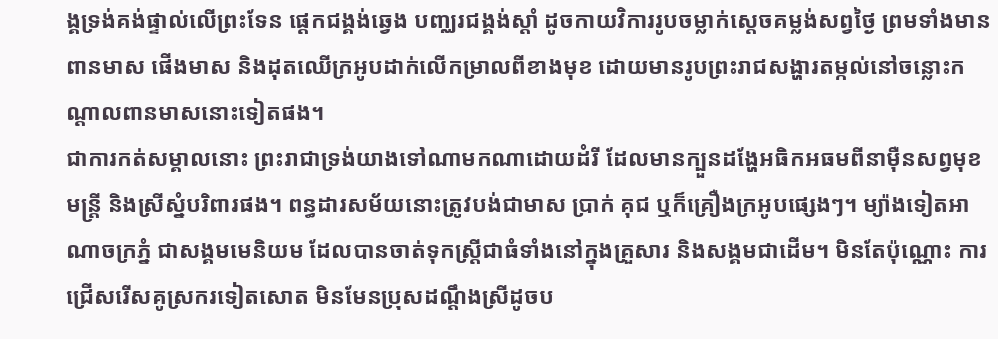ង្គទ្រង់គង់ផ្ទាល់លើព្រះទែន ផ្តេកជង្គង់ឆ្វេង បញ្ឈរជង្គង់ស្តាំ ដូចកាយវិការរូបចម្លាក់ស្ដេចគម្លង់សព្វថ្ងៃ ព្រមទាំងមានពានមាស ផើងមាស និងដុតឈើក្រអូបដាក់លើកម្រាលពីខាងមុខ ដោយមានរូបព្រះរាជសង្ហារតម្កល់នៅចន្លោះកណ្ដាលពានមាសនោះទៀតផង។
ជាការកត់សម្គាលនោះ ព្រះរាជាទ្រង់យាងទៅណាមកណាដោយដំរី ដែលមានក្បួនដង្ហែអធិកអធមពីនាម៉ឺនសព្វមុខមន្ត្រី និងស្រីស្នំបរិពារផង។ ពន្ធដារសម័យនោះត្រូវបង់ជាមាស ប្រាក់ គុជ ឬក៏គ្រឿងក្រអូបផ្សេងៗ។ ម្យ៉ាងទៀតអាណាចក្រភ្នំ ជាសង្គមមេនិយម ដែលបានចាត់ទុកស្រ្តីជាធំទាំងនៅក្នុងគ្រួសារ និងសង្គមជាដើម។ មិនតែប៉ុណ្ណោះ ការជ្រើសរើសគូស្រករទៀតសោត មិនមែនប្រុសដណ្ដឹងស្រីដូចប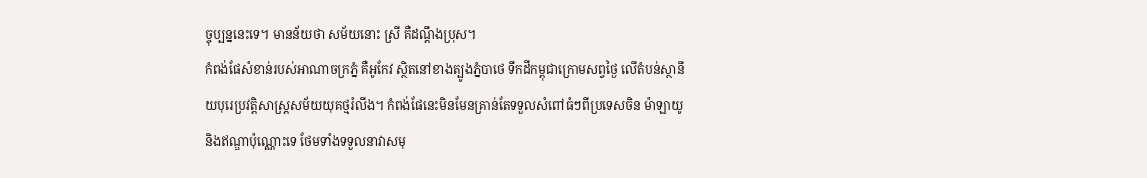ច្ចុប្បន្ននេះទេ។ មានន័យថា សម័យនោះ ស្រី គឺដណ្ដឹងប្រុស។
កំពង់ផែសំខាន់របស់អាណាចក្រភ្នំ គឺអូកែវ ស្ថិតនៅខាងត្បូងភ្នំបាថេ ទឹកដីកម្ពុជាក្រោមសព្វថ្ងៃ លើតំបន់ស្ថានីយបុរេប្រវត្តិសាស្ត្រសម័យយុគថ្មរំលីង។ កំពង់ផែនេះមិនមែនគ្រាន់តែទទួលសំពៅធំៗពីប្រទេសចិន ម៉ាឡាយូ និងឥណ្ឌាប៉ុណ្ណោះទេ ថែមទាំងទទួលនាវាសមុ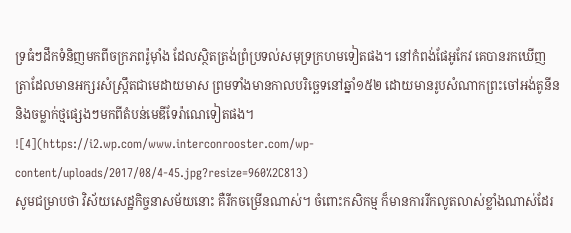ទ្រធំៗដឹកទំនិញមកពីចក្រភពរ៉ូម៉ាំង ដែលស្ថិតត្រង់ព្រំប្រទល់សមុទ្រក្រហមទៀតផង។ នៅកំពង់ផែអូកែវ គេបានរកឃើញត្រាដែលមានអក្សរសំស្ក្រឹតជាមេដាយមាស ព្រមទាំងមានកាលបរិច្ឆេទនៅឆ្នាំ១៥២ ដោយមានរូបសំណាកព្រះចៅអង់តូនីន និងចម្លាក់ថ្មផ្សេងៗមកពីតំបន់មេឌីទែរ៉ាណេទៀតផង។
![4](https://i2.wp.com/www.interconrooster.com/wp-content/uploads/2017/08/4-45.jpg?resize=960%2C813)
សូមជម្រាបថា វិស័យសេដ្ឋកិច្ចនាសម័យនោះ គឺរីកចម្រើនណាស់។ ចំពោះកសិកម្ម ក៏មានការរីកលូតលាស់ខ្លាំងណាស់ដែរ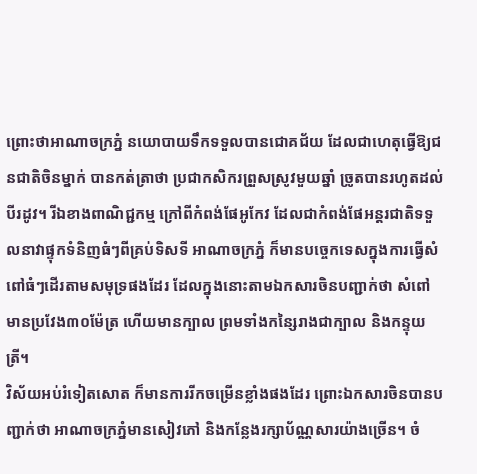ព្រោះថាអាណាចក្រភ្នំ នយោបាយទឹកទទួលបានជោគជ័យ ដែលជាហេតុធ្វើឱ្យជនជាតិចិនម្នាក់ បានកត់ត្រាថា ប្រជាកសិករព្រួសស្រូវមួយឆ្នាំ ច្រូតបានរហូតដល់បីរដូវ។ រីឯខាងពាណិជ្ជកម្ម ក្រៅពីកំពង់ផែអូកែវ ដែលជាកំពង់ផែអន្តរជាតិទទួលនាវាផ្ទុកទំនិញធំៗពីគ្រប់ទិសទី អាណាចក្រភ្នំ ក៏មានបច្ចេកទេសក្នុងការធ្វើសំពៅធំៗដើរតាមសមុទ្រផងដែរ ដែលក្នុងនោះតាមឯកសារចិនបញ្ជាក់ថា សំពៅមានប្រវែង៣០ម៉ែត្រ ហើយមានក្បាល ព្រមទាំងកន្សៃរាងជាក្បាល និងកន្ទុយត្រី។
វិស័យអប់រំទៀតសោត ក៏មានការរីកចម្រើនខ្លាំងផងដែរ ព្រោះឯកសារចិនបានបញ្ជាក់ថា អាណាចក្រភ្នំមានសៀវភៅ និងកន្លែងរក្សាប័ណ្ណសារយ៉ាងច្រើន។ ចំ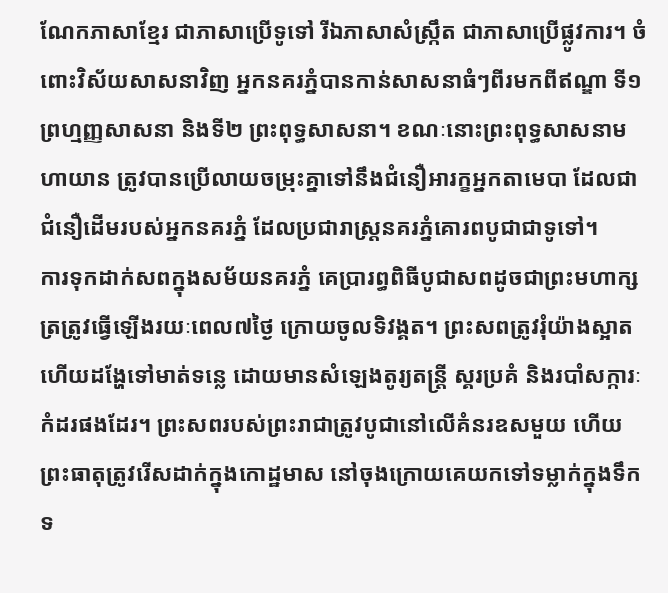ណែកភាសាខ្មែរ ជាភាសាប្រើទូទៅ រីឯភាសាសំស្ក្រឹត ជាភាសាប្រើផ្លូវការ។ ចំពោះវិស័យសាសនាវិញ អ្នកនគរភ្នំបានកាន់សាសនាធំៗពីរមកពីឥណ្ឌា ទី១ព្រហ្មញ្ញសាសនា និងទី២ ព្រះពុទ្ធសាសនា។ ខណៈនោះព្រះពុទ្ធសាសនាមហាយាន ត្រូវបានប្រើលាយចម្រុះគ្នាទៅនឹងជំនឿអារក្ខអ្នកតាមេបា ដែលជាជំនឿដើមរបស់អ្នកនគរភ្នំ ដែលប្រជារាស្ត្រនគរភ្នំគោរពបូជាជាទូទៅ។
ការទុកដាក់សពក្នុងសម័យនគរភ្នំ គេប្រារព្ធពិធីបូជាសពដូចជាព្រះមហាក្សត្រត្រូវធ្វើឡើងរយៈពេល៧ថ្ងៃ ក្រោយចូលទិវង្គត។ ព្រះសពត្រូវរុំយ៉ាងស្អាត ហើយដង្ហែទៅមាត់ទន្លេ ដោយមានសំឡេងតូរ្យតន្ត្រី ស្គរប្រគំ និងរបាំសក្ការៈកំដរផងដែរ។ ព្រះសពរបស់ព្រះរាជាត្រូវបូជានៅលើគំនរឧសមួយ ហើយព្រះធាតុត្រូវរើសដាក់ក្នុងកោដ្ឋមាស នៅចុងក្រោយគេយកទៅទម្លាក់ក្នុងទឹកទ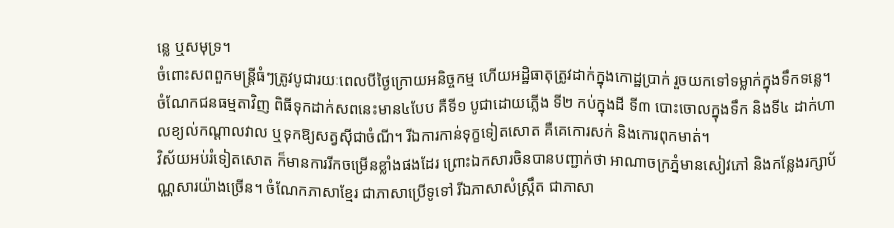ន្លេ ឬសមុទ្រ។
ចំពោះសពពួកមន្ត្រីធំៗត្រូវបូជារយៈពេលបីថ្ងៃក្រោយអនិច្ចកម្ម ហើយអដ្ឋិធាតុត្រូវដាក់ក្នុងកោដ្ឋប្រាក់ រួចយកទៅទម្លាក់ក្នុងទឹកទន្លេ។
ចំណែកជនធម្មតាវិញ ពិធីទុកដាក់សពនេះមាន៤បែប គឺទី១ បូជាដោយភ្លើង ទី២ កប់ក្នុងដី ទី៣ បោះចោលក្នុងទឹក និងទី៤ ដាក់ហាលខ្យល់កណ្ដាលវាល ឬទុកឱ្យសត្វស៊ីជាចំណី។ រីឯការកាន់ទុក្ខទៀតសោត គឺគេកោរសក់ និងកោរពុកមាត់។
វិស័យអប់រំទៀតសោត ក៏មានការរីកចម្រើនខ្លាំងផងដែរ ព្រោះឯកសារចិនបានបញ្ជាក់ថា អាណាចក្រភ្នំមានសៀវភៅ និងកន្លែងរក្សាប័ណ្ណសារយ៉ាងច្រើន។ ចំណែកភាសាខ្មែរ ជាភាសាប្រើទូទៅ រីឯភាសាសំស្ក្រឹត ជាភាសា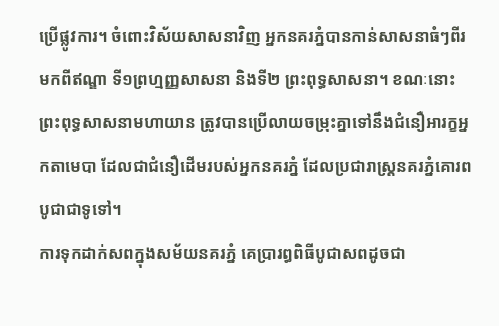ប្រើផ្លូវការ។ ចំពោះវិស័យសាសនាវិញ អ្នកនគរភ្នំបានកាន់សាសនាធំៗពីរមកពីឥណ្ឌា ទី១ព្រហ្មញ្ញសាសនា និងទី២ ព្រះពុទ្ធសាសនា។ ខណៈនោះព្រះពុទ្ធសាសនាមហាយាន ត្រូវបានប្រើលាយចម្រុះគ្នាទៅនឹងជំនឿអារក្ខអ្នកតាមេបា ដែលជាជំនឿដើមរបស់អ្នកនគរភ្នំ ដែលប្រជារាស្ត្រនគរភ្នំគោរពបូជាជាទូទៅ។
ការទុកដាក់សពក្នុងសម័យនគរភ្នំ គេប្រារព្ធពិធីបូជាសពដូចជា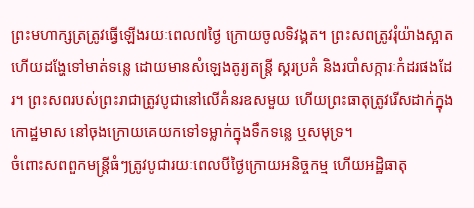ព្រះមហាក្សត្រត្រូវធ្វើឡើងរយៈពេល៧ថ្ងៃ ក្រោយចូលទិវង្គត។ ព្រះសពត្រូវរុំយ៉ាងស្អាត ហើយដង្ហែទៅមាត់ទន្លេ ដោយមានសំឡេងតូរ្យតន្ត្រី ស្គរប្រគំ និងរបាំសក្ការៈកំដរផងដែរ។ ព្រះសពរបស់ព្រះរាជាត្រូវបូជានៅលើគំនរឧសមួយ ហើយព្រះធាតុត្រូវរើសដាក់ក្នុងកោដ្ឋមាស នៅចុងក្រោយគេយកទៅទម្លាក់ក្នុងទឹកទន្លេ ឬសមុទ្រ។
ចំពោះសពពួកមន្ត្រីធំៗត្រូវបូជារយៈពេលបីថ្ងៃក្រោយអនិច្ចកម្ម ហើយអដ្ឋិធាតុ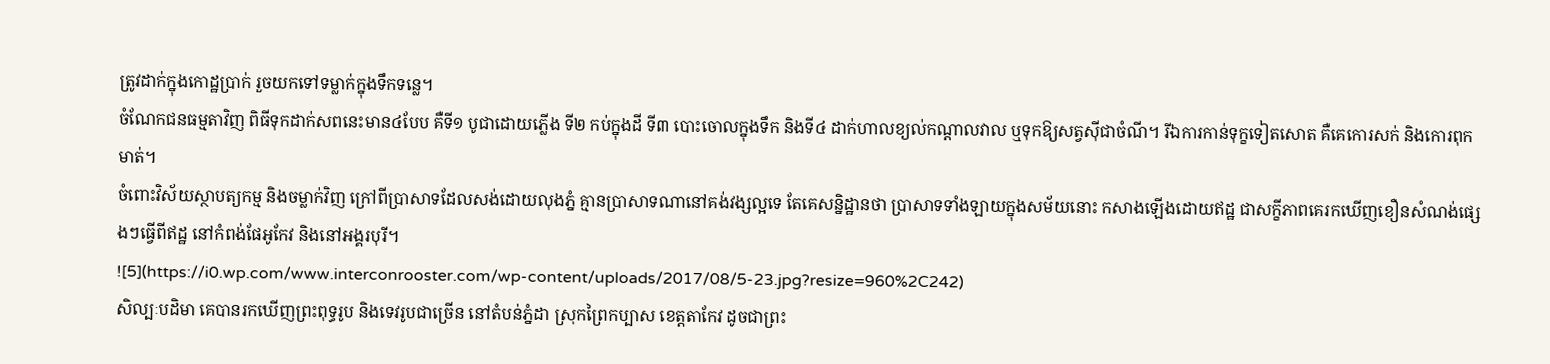ត្រូវដាក់ក្នុងកោដ្ឋប្រាក់ រួចយកទៅទម្លាក់ក្នុងទឹកទន្លេ។
ចំណែកជនធម្មតាវិញ ពិធីទុកដាក់សពនេះមាន៤បែប គឺទី១ បូជាដោយភ្លើង ទី២ កប់ក្នុងដី ទី៣ បោះចោលក្នុងទឹក និងទី៤ ដាក់ហាលខ្យល់កណ្ដាលវាល ឬទុកឱ្យសត្វស៊ីជាចំណី។ រីឯការកាន់ទុក្ខទៀតសោត គឺគេកោរសក់ និងកោរពុកមាត់។
ចំពោះវិស័យស្ថាបត្យកម្ម និងចម្លាក់វិញ ក្រៅពីប្រាសាទដែលសង់ដោយលុងភ្នំ គ្មានប្រាសាទណានៅគង់វង្សល្អទេ តែគេសន្និដ្ឋានថា ប្រាសាទទាំងឡាយក្នុងសម័យនោះ កសាងឡើងដោយឥដ្ឋ ជាសក្ខីភាពគេរកឃើញខឿនសំណង់ផ្សេងៗធ្វើពីឥដ្ឋ នៅកំពង់ផែអូកែវ និងនៅអង្គរបុរី។
![5](https://i0.wp.com/www.interconrooster.com/wp-content/uploads/2017/08/5-23.jpg?resize=960%2C242)
សិល្បៈបដិមា គេបានរកឃើញព្រះពុទ្ធរូប និងទេវរូបជាច្រើន នៅតំបន់ភ្នំដា ស្រុកព្រៃកប្បាស ខេត្តតាកែវ ដូចជាព្រះ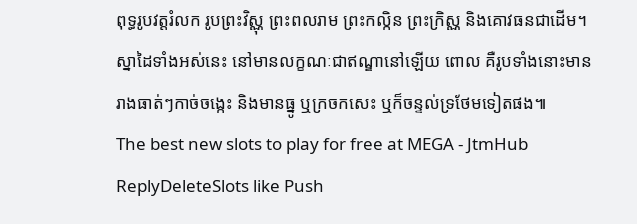ពុទ្ធរូបវត្តរំលក រូបព្រះវិស្ណុ ព្រះពលរាម ព្រះកល្កិន ព្រះក្រិស្ណ និងគោវធនជាដើម។ ស្នាដៃទាំងអស់នេះ នៅមានលក្ខណៈជាឥណ្ឌានៅឡើយ ពោល គឺរូបទាំងនោះមានរាងធាត់ៗកាច់ចង្កេះ និងមានធ្នូ ឬក្រចកសេះ ឬក៏ចន្ទល់ទ្រថែមទៀតផង៕
The best new slots to play for free at MEGA - JtmHub
ReplyDeleteSlots like Push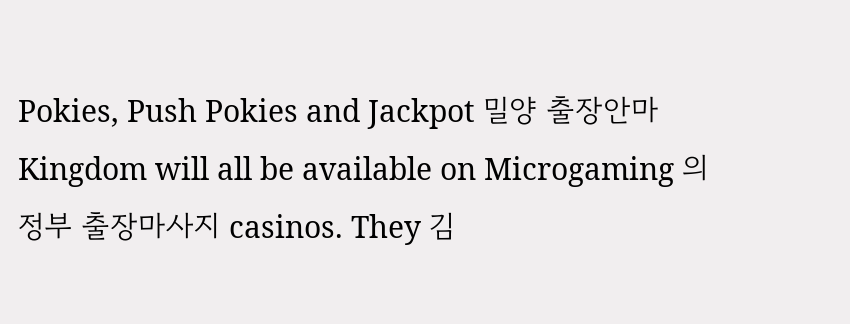Pokies, Push Pokies and Jackpot 밀양 출장안마 Kingdom will all be available on Microgaming 의정부 출장마사지 casinos. They 김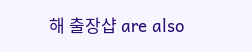해 출장샵 are also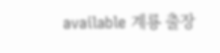available 계룡 출장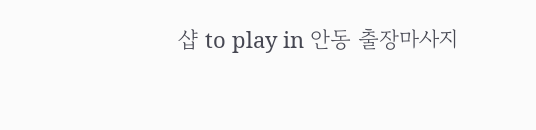샵 to play in 안동 출장마사지